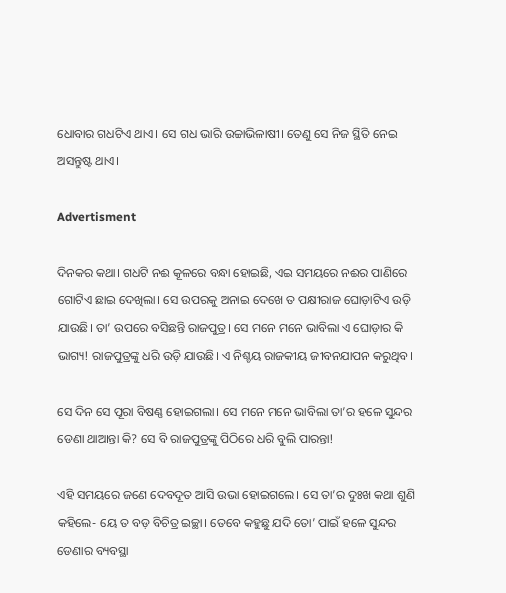ଧୋବାର ଗଧଟିଏ ଥାଏ। ସେ ଗଧ ଭାରି ଉଚ୍ଚାଭିଳାଷୀ। ତେଣୁ ସେ ନିଜ ସ୍ଥିତି ନେଇ ଅସନ୍ତୁଷ୍ଟ ଥାଏ।

Advertisment

ଦିନକର କଥା। ଗଧଟି ନଈ କୂଳରେ ବନ୍ଧା ହୋଇଛି, ଏଇ ସମୟରେ ନଈର ପାଣିରେ ଗୋଟିଏ ଛାଇ ଦେଖିଲା। ସେ ଉପରକୁ ଅନାଇ ଦେଖେ ତ ପକ୍ଷୀରାଜ ଘୋଡ଼ାଟିଏ ଉଡ଼ି ଯାଉଛି। ତା’ ଉପରେ ବସିଛନ୍ତି ରାଜପୁତ୍ର। ସେ ମନେ ମନେ ଭାବିଲା ଏ ଘୋଡ଼ାର କି ଭାଗ୍ୟ! ରାଜପୁତ୍ରଙ୍କୁ ଧରି ଉଡ଼ି ଯାଉଛି। ଏ ନିଶ୍ଚୟ ରାଜକୀୟ ଜୀବନଯାପନ କରୁଥିବ।

ସେ ଦିନ ସେ ପୂରା ବିଷଣ୍ଣ ହୋଇଗଲା। ସେ ମନେ ମନେ ଭାବିଲା ତା’ର ହଳେ ସୁନ୍ଦର ଡେଣା ଥାଆନ୍ତା କି? ସେ ବି ରାଜପୁତ୍ରଙ୍କୁ ପିଠିରେ ଧରି ବୁଲି ପାରନ୍ତା!

ଏହି ସମୟରେ ଜଣେ ଦେବଦୂତ ଆସି ଉଭା ହୋଇଗଲେ। ସେ ତା’ର ଦୁଃଖ କଥା ଶୁଣି କହିଲେ- ୟେ ତ ବଡ଼ ବିଚିତ୍ର ଇଚ୍ଛା। ତେବେ କହୁଛୁ ଯଦି ତୋ’ ପାଇଁ ହଳେ ସୁନ୍ଦର ଡେଣାର ବ୍ୟବସ୍ଥା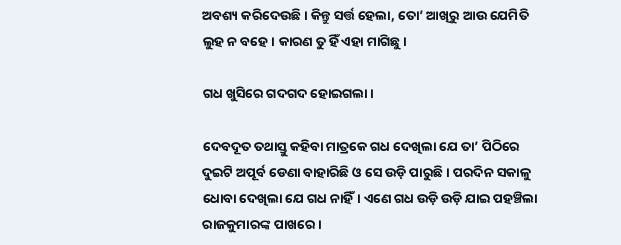ଅବଶ୍ୟ କରିଦେଉଛି। କିନ୍ତୁ ସର୍ତ୍ତ ହେଲା, ତୋ’ ଆଖିରୁ ଆଉ ଯେମିତି ଲୁହ ନ ବହେ। କାରଣ ତୁ ହିଁ ଏହା ମାଗିଛୁ।

ଗଧ ଖୁସିରେ ଗଦଗଦ ହୋଇଗଲା।

ଦେବଦୂତ ତଥାସ୍ତୁ କହିବା ମାତ୍ରକେ ଗଧ ଦେଖିଲା ଯେ ତା’ ପିଠିରେ ଦୁଇଟି ଅପୂର୍ବ ଡେଣା ବାହାରିଛି ଓ ସେ ଉଡ଼ି ପାରୁଛି। ପରଦିନ ସକାଳୁ ଧୋବା ଦେଖିଲା ଯେ ଗଧ ନାହିଁ। ଏଣେ ଗଧ ଉଡ଼ି ଉଡ଼ି ଯାଇ ପହଞ୍ଚିଲା ରାଜକୁମାରଙ୍କ ପାଖରେ।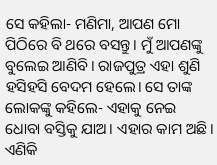ସେ କହିଲା- ମଣିମା, ଆପଣ ମୋ ପିଠିରେ ବି ଥରେ ବସନ୍ତୁ। ମୁଁ ଆପଣଙ୍କୁ ବୁଲେଇ ଆଣିବି। ରାଜପୁତ୍ର ଏହା ଶୁଣି ହସିହସି ବେଦମ ହେଲେ। ସେ ତାଙ୍କ ଲୋକଙ୍କୁ କହିଲେ- ଏହାକୁ ନେଇ ଧୋବା ବସ୍ତିକୁ ଯାଅ। ଏହାର କାମ ଅଛି। ଏଣିକି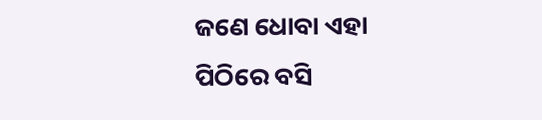ଜଣେ ଧୋବା ଏହା ପିଠିରେ ବସି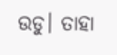ଉଡୁ। ତାହା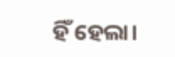ହିଁ ହେଲା।